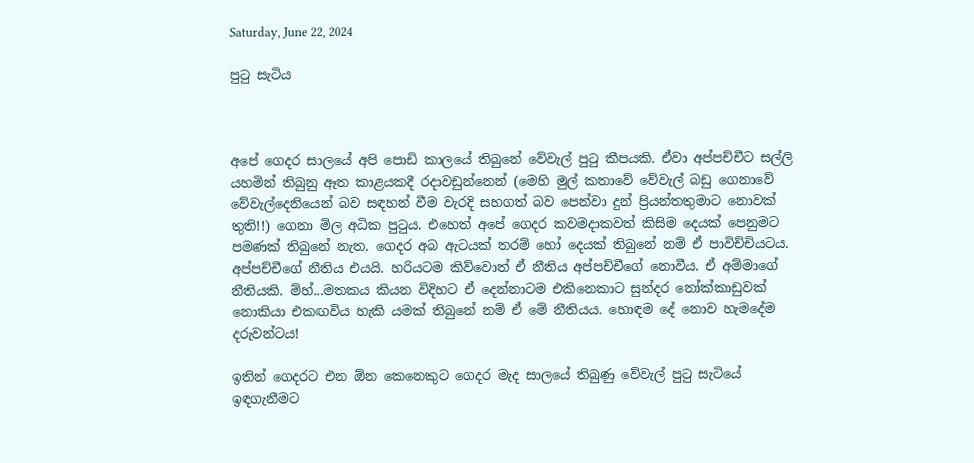Saturday, June 22, 2024

පුටු සැටිය



අපේ ගෙදර සාලයේ අපි පොඩි කාලයේ තිබුනේ වේවැල් පුටු කීපයකි. ඒවා අප්පච්චීට සල්ලි යහමින් තිබුනු ඈත කාළයකදී රදාවඩුන්නෙන් (මෙහි මුල් කතාවේ වේවැල් බඩු ගෙනාවේ වේවැල්දෙනියෙන් බව සඳහන් වීම වැරදි සහගත් බව පෙන්වා දුන් ප්‍රියන්තතුමාට නොවක් තුති!!) ගෙනා මිල අධික පුටුය. එහෙත් අපේ ගෙදර කවමදාකවත් කිසිම දෙයක් පෙනුමට පමණක් තිබුනේ නැත. ගෙදර අබ ඇටයක් තරම් හෝ දෙයක් තිබුනේ නම් ඒ පාවිච්චියටය. අප්පච්චීගේ නීතිය එයයි. හරියටම කිව්වොත් ඒ නීතිය අප්පච්චීගේ නොවීය. ඒ අම්මාගේ නීතියකි. ම්හ්...මතකය කියන විදිහට ඒ දෙන්නාටම එකිනෙකාට සුන්දර නෝක්කාඩුවක් නොකියා එකඟවිය හැකි යමක් තිබුනේ නම් ඒ මේ නීතියය. හොඳම දේ නොව හැමදේම දරුවන්ටය!

ඉතින් ගෙදරට එන ඕන කෙනෙකුට ගෙදර මැද සාලයේ තිබුණු වේවැල් පුටු සැටියේ ඉඳගැනීමට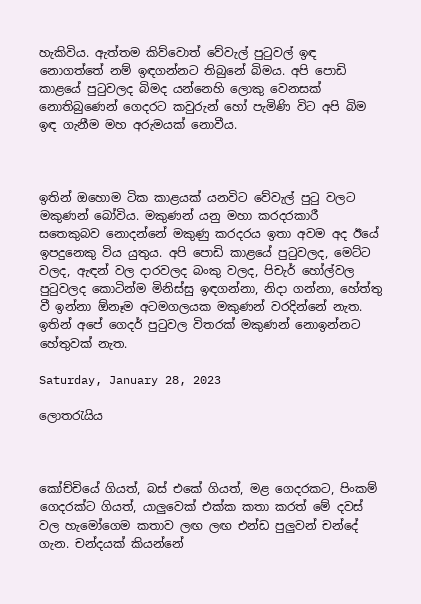හැකිවිය. ඇත්තම කිව්වොත් වේවැල් පුටුවල් ඉඳ නොගත්තේ නම් ඉඳගන්නට තිබුනේ බිමය. අපි පොඩි කාළයේ පුටුවලද බිමද යන්නෙහි ලොකු වෙනසක් නොතිබුණෙන් ගෙදරට කවුරුන් හෝ පැමිණි විට අපි බිම ඉඳ ගැනීම මහ අරුමයක් නොවීය.



ඉතින් ඔහොම ටික කාළයක් යනවිට වේවැල් පුටු වලට මකුණන් බෝවිය. මකුණන් යනු මහා කරදරකාරී සතෙකුබව නොදන්නේ මකුණු කරදරය ඉතා අවම අද ඊයේ ඉපදුනෙකු විය යුතුය. අපි පොඩි කාළයේ පුටුවලද, මෙට්ට වලද, ඇඳන් වල දාරවලද බංකු වලද, පිචැර් හෝල්වල පුටුවලද කොටින්ම මිනිස්සු ඉඳගන්නා, නිදා ගන්නා, හේත්තු වී ඉන්නා ඕනෑම අටමගලයක මකුණන් වරදින්නේ නැත. ඉතින් අපේ ගෙදර් පුටුවල විතරක් මකුණන් නොඉන්නට හේතුවක් නැත.

Saturday, January 28, 2023

ලොතරැයිය



කෝච්චියේ ගියත්, බස් එකේ ගියත්, මළ ගෙදරකට, පිංකම් ගෙදරක්ට ගියත්, යාලුවෙක් එක්ක කතා කරත් මේ දවස් වල හැමෝගෙම කතාව ලඟ ලඟ එන්ඩ පුලුවන් චන්දේ ගැන. චන්දයක් කියන්නේ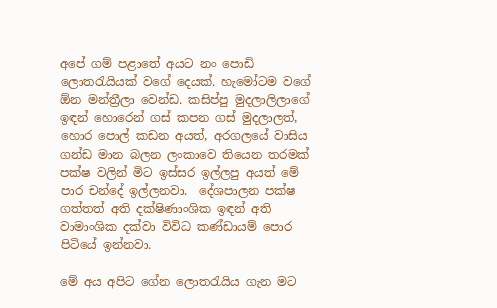අපේ ගම් පළාතේ අයට නං පොඩි ලොතරැයියක් වගේ දෙයක්. හැමෝටම වගේ ඕන මන්ත්‍රීලා වෙන්ඩ. කසිප්පු මුදලාලිලාගේ ඉඳන් හොරෙන් ගස් කපන ගස් මුදලාලත්, හොර පොල් කඩන අයත්, අරගලයේ වාසිය ගන්ඩ මාන බලන ලංකාවෙ තියෙන තරමක් පක්ෂ වලින් මිට ඉස්සර ඉල්ලපු අයත් මේ පාර චන්දේ ඉල්ලනවා.  දේශපාලන පක්ෂ ගත්තත් අති දක්ෂිණාංශික ඉඳන් අති වාමාංශික දක්වා විවිධ කණ්ඩායම් පොර පිටියේ ඉන්නවා.

මේ අය අපිට ගේන ලොතරැයිය ගැන මට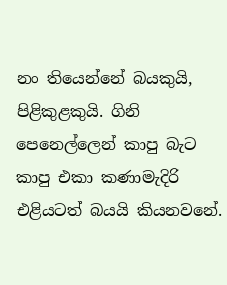නං තියෙන්නේ බයකුයි, පිළිකුළකුයි. ගිනි පෙනෙල්ලෙන් කාපු බැට කාපු එකා කණාමැදිරි එළියටත් බයයි කියනවනේ.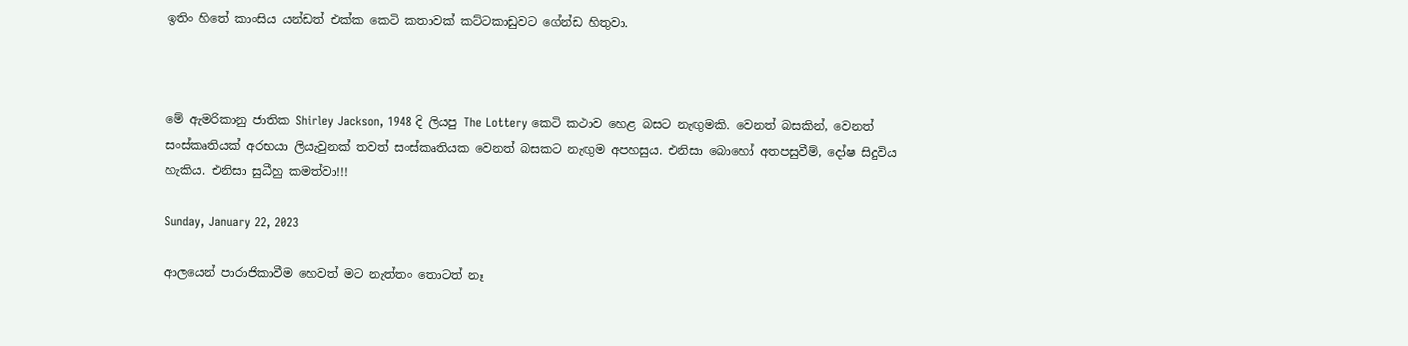ඉතිං හිතේ කාංසිය යන්ඩත් එක්ක කෙටි කතාවක් කට්ටකාඩුවට ගේන්ඩ හිතුවා.



මේ ඇමරිකානු ජාතික Shirley Jackson, 1948 දි ලියපු The Lottery කෙටි කථාව හෙළ බසට නැඟුමකි. වෙනත් බසකින්, වෙනත් සංස්කෘතියක් අරභයා ලියැවුනක් තවත් සංස්කෘතියක වෙනත් බසකට නැඟුම අපහසුය. එනිසා බොහෝ අතපසුවීම්, දෝෂ සිදුවිය හැකිය. එනිසා සුධීහු කමත්වා!!!

Sunday, January 22, 2023

ආලයෙන් පාරාජිකාවීම හෙවත් මට නැත්තං තොටත් නෑ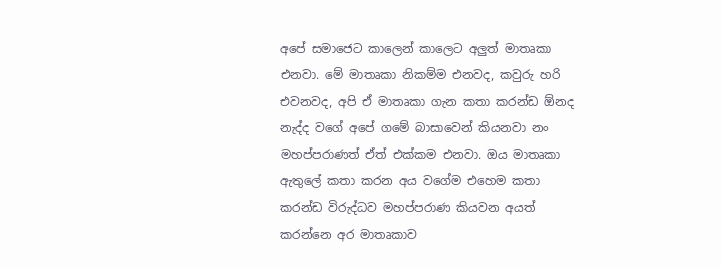අපේ සමාජෙට කාලෙන් කාලෙට අලුත් මාතෘකා එනවා. මේ මාතෘකා නිකම්ම එනවද, කවුරු හරි එවනවද, අපි ඒ මාතෘකා ගැන කතා කරන්ඩ ඕනද නැද්ද වගේ අපේ ගමේ බාසාවෙන් කියනවා නං මහප්පරාණත් ඒත් එක්කම එනවා. ඔය මාතෘකා ඇතුලේ කතා කරන අය වගේම එහෙම කතා කරන්ඩ විරුද්ධව මහප්පරාණ කියවන අයත් කරන්නෙ අර මාතෘකාව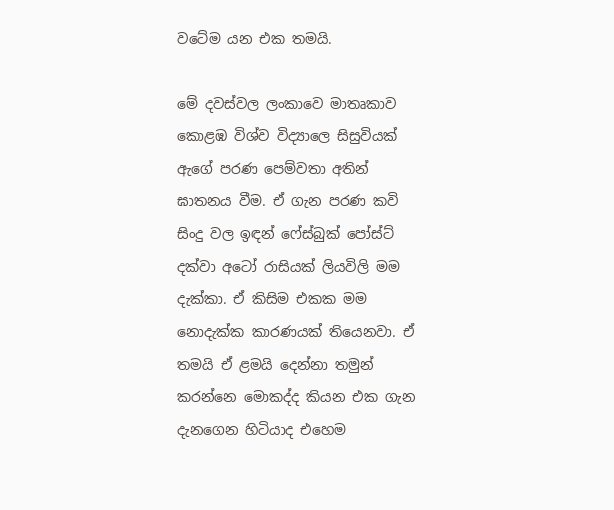වටේම යන එක තමයි.

මේ දවස්වල ලංකාවෙ මාතෘකාව කොළඹ විශ්ව විද්‍යාලෙ සිසුවියක් ඇගේ පරණ පෙම්වතා අතින් ඝාතනය වීම. ඒ ගැන පරණ කවි සිංදු වල ඉඳන් ෆේස්බුක් පෝස්ට් දක්වා අටෝ රාසියක් ලියවිලි මම දැක්කා. ඒ කිසිම එකක මම නොදැක්ක කාරණයක් තියෙනවා. ඒ තමයි ඒ ළමයි දෙන්නා තමුන් කරන්නෙ මොකද්ද කියන එක ගැන දැනගෙන හිටියාද එහෙම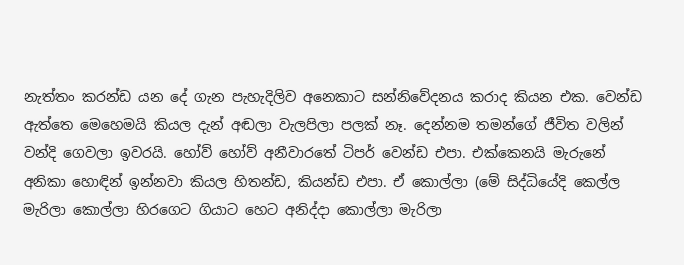නැත්තං කරන්ඩ යන දේ ගැන පැහැදිලිව අනෙකාට සන්නිවේදනය කරාද කියන එක. වෙන්ඩ ඇත්තෙ මෙහෙමයි කියල දැන් අඬලා වැලපිලා පලක් නෑ. දෙන්නම තමන්ගේ ජීවිත වලින් වන්දි ගෙවලා ඉවරයි. හෝව් හෝව් අනීවාරතේ ටිපර් වෙන්ඩ එපා. එක්කෙනයි මැරුනේ අනිකා හොඳින් ඉන්නවා කියල හිතන්ඩ, කියන්ඩ එපා. ඒ කොල්ලා (මේ සිද්ධියේදි කෙල්ල මැරිලා කොල්ලා හිරගෙට ගියාට හෙට අනිද්දා කොල්ලා මැරිලා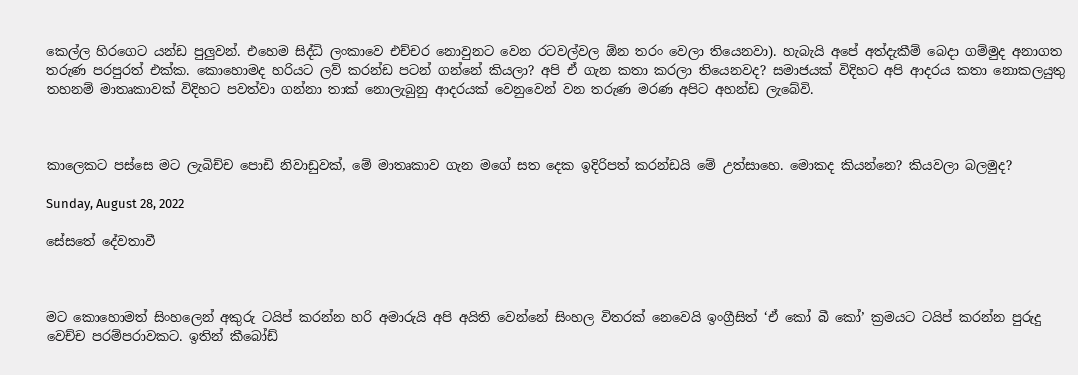කෙල්ල හිරගෙට යන්ඩ පුලුවන්. එහෙම සිද්ධි ලංකාවෙ එච්චර නොවුනට වෙන රටවල්වල ඕන තරං වෙලා තියෙනවා). හැබැයි අපේ අත්දැකීම් බෙදා ගම්මුද අනාගත තරුණ පරපුරත් එක්ක. කොහොමද හරියට ලව් කරන්ඩ පටන් ගන්නේ කියලා? අපි ඒ ගැන කතා කරලා තියෙනවද? සමාජයක් විදිහට අපි ආදරය කතා නොකලයුතු තහනම් මාතෘකාවක් විදිහට පවත්වා ගන්නා තාක් නොලැබුනු ආදරයක් වෙනුවෙන් වන තරුණ මරණ අපිට අහන්ඩ ලැබේවි.



කාලෙකට පස්සෙ මට ලැබිච්ච පොඩි නිවාඩුවක්, මේ මාතෘකාව ගැන මගේ සත දෙක ඉදිරිපත් කරන්ඩයි මේ උත්සාහෙ. මොකද කියන්නෙ? කියවලා බලමුද?

Sunday, August 28, 2022

සේසතේ දේවතාවී



මට කොහොමත් සිංහලෙන් අකුරු ටයිප් කරන්න හරි අමාරුයි අපි අයිති වෙන්නේ සිංහල විතරක් නෙවෙයි ඉංග්‍රීසිත් ‘ඒ කෝ බී කෝ’ ක්‍රමයට ටයිප් කරන්න පුරුදු වෙච්ච පරම්පරාවකට. ඉතින් කීබෝඩ්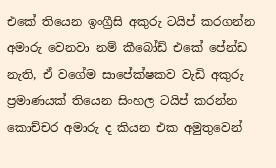එකේ තියෙන ඉංග්‍රීසි අකුරු ටයිප් කරගන්න අමාරු වෙනවා නම් කීබෝඩ් එකේ පේන්ඩ නැති, ඒ වගේම සාපේක්ෂකව වැඩි අකුරු ප්‍රමාණයක් තියෙන සිංහල ටයිප් කරන්න කොච්චර අමාරු ද කියන එක අමුතුවෙන්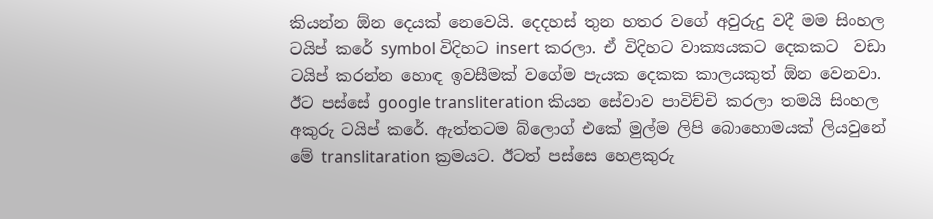කියන්න ඕන දෙයක් නෙවෙයි. දෙදහස් තුන හතර වගේ අවුරුදු වදී මම සිංහල ටයිප් කරේ symbol විදිහට insert කරලා. ඒ විදිහට වාක්‍යයකට දෙකකට  වඩා ටයිප් කරන්න හොඳ ඉවසීමක් වගේම පැයක දෙකක කාලයකුත් ඕන වෙනවා. ඊට පස්සේ google transliteration කියන සේවාව පාවිච්චි කරලා තමයි සිංහල අකුරු ටයිප් කරේ. ඇත්තටම බ්ලොග් එකේ මුල්ම ලිපි බොහොමයක් ලියවුනේ මේ translitaration ක්‍රමයට. ඊටත් පස්සෙ හෙළකුරු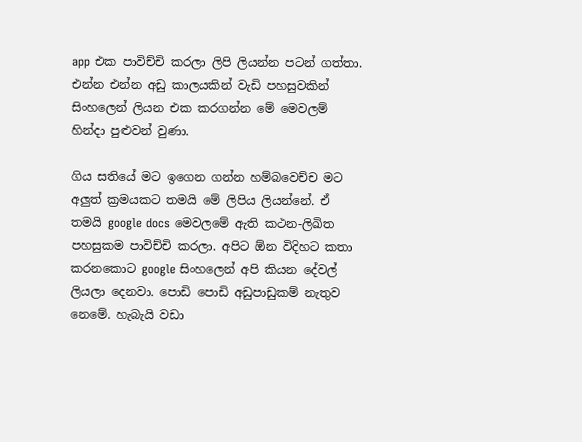app එක පාවිච්චි කරලා ලිපි ලියන්න පටන් ගත්තා. එන්න එන්න අඩු කාලයකින් වැඩි පහසුවකින් සිංහලෙන් ලියන එක කරගන්න මේ මෙවලම් හින්දා පුළුවන් වුණා.

ගිය සතියේ මට ඉගෙන ගන්න හම්බවෙච්ච මට අලුත් ක්‍රමයකට තමයි මේ ලිපිය ලියන්නේ. ඒ තමයි google docs මෙවලමේ ඇති කථන-ලිඛිත පහසුකම පාවිච්චි කරලා. අපිට ඕන විදිහට කතා කරනකොට google සිංහලෙන් අපි කියන දේවල් ලියලා දෙනවා. පොඩි පොඩි අඩුපාඩුකම් නැතුව නෙමේ. හැබැයි වඩා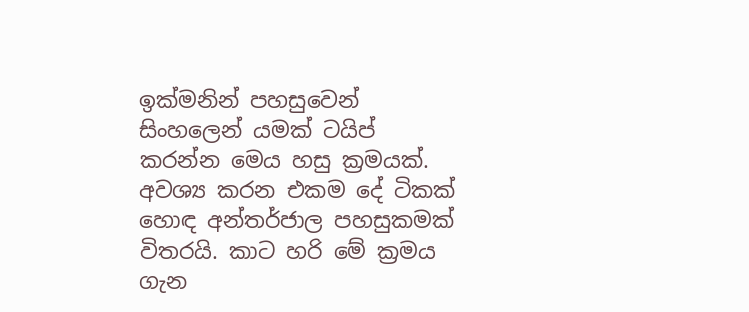ඉක්මනින් පහසුවෙන් සිංහලෙන් යමක් ටයිප් කරන්න මෙය හසු ක්‍රමයක්. අවශ්‍ය කරන එකම දේ ටිකක් හොඳ අන්තර්ජාල පහසුකමක් විතරයි. කාට හරි මේ ක්‍රමය ගැන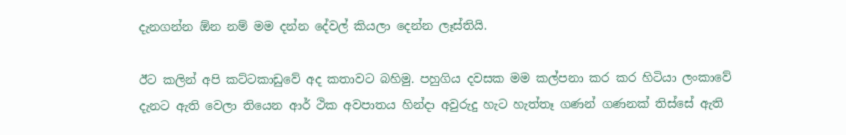දැනගන්න ඕන නම් මම දන්න දේවල් කියලා දෙන්න ලෑස්තියි.

ඊට කලින් අපි කට්ටකාඩුවේ අද කතාවට බහිමු. පහුගිය දවසක මම කල්පනා කර කර හිටියා ලංකාවේ දැනට ඇති වෙලා තියෙන ආර් ථික අවපාතය හින්දා අවුරුදු හැට හැත්තෑ ගණන් ගණනක් තිස්සේ ඇති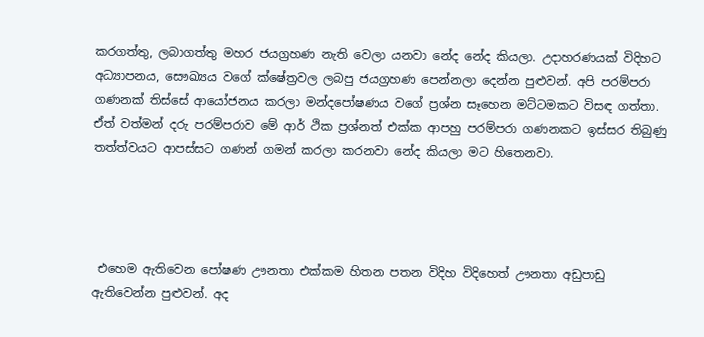කරගත්තු, ලබාගත්තු මහර ජයග්‍රහණ නැති වෙලා යනවා නේද නේද කියලා. උදාහරණයක් විදිහට අධ්‍යාපනය, සෞඛ්‍යය වගේ ක්ෂේත්‍රවල ලබපු ජයග්‍රහණ පෙන්නලා දෙන්න පුළුවන්. අපි පරම්පරා ගණනක් තිස්සේ ආයෝජනය කරලා මන්දපෝෂණය වගේ ප්‍රශ්න සෑහෙන මට්ටමකට විසඳ ගත්තා. ඒත් වත්මන් දරු පරම්පරාව මේ ආර් ථික ප්‍රශ්නත් එක්ක ආපහු පරම්පරා ගණනකට ඉස්සර තිබුණු තත්ත්වයට ආපස්සට ගණන් ගමන් කරලා කරනවා නේද කියලා මට හිතෙනවා.




 එහෙම ඇතිවෙන පෝෂණ ඌනතා එක්කම හිතන පතන විදිහ විදිහෙත් ඌනතා අඩුපාඩු ඇතිවෙන්න පුළුවන්. අද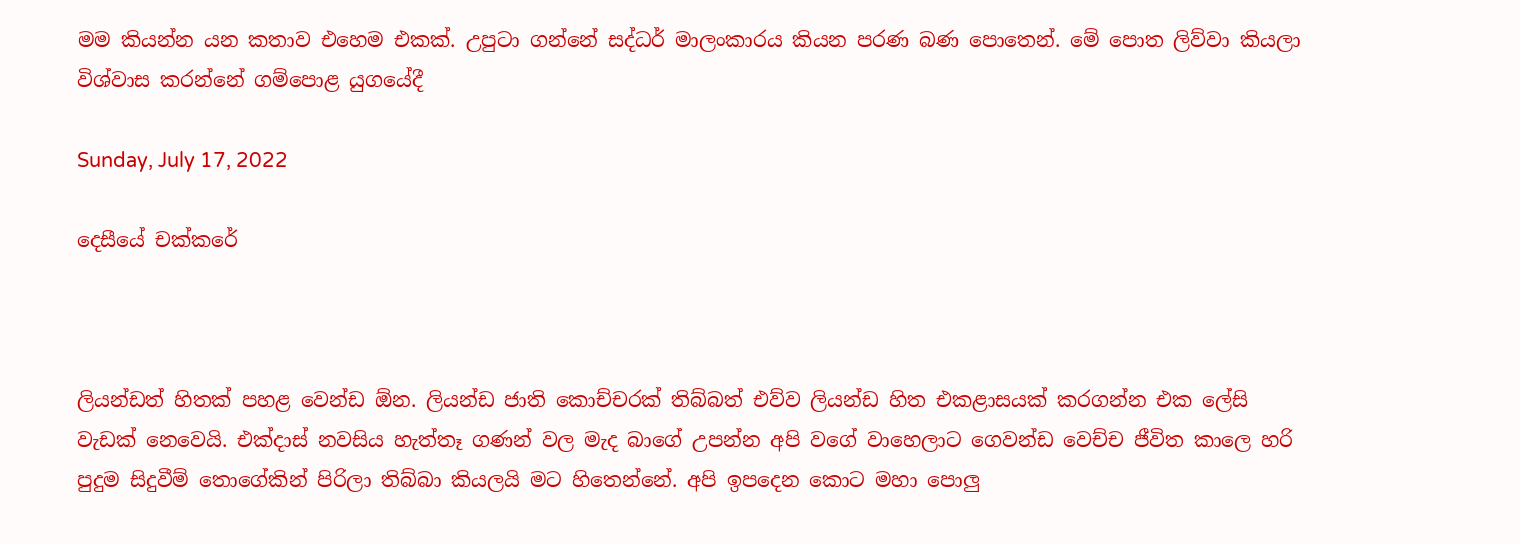මම කියන්න යන කතාව එහෙම එකක්. උපුටා ගන්නේ සද්ධර් මාලංකාරය කියන පරණ බණ පොතෙන්. මේ පොත ලිව්වා කියලා විශ්වාස කරන්නේ ගම්පොළ යුගයේදී

Sunday, July 17, 2022

දෙසීයේ චක්කරේ



ලියන්ඩත් හිතක් පහළ වෙන්ඩ ඕන. ලියන්ඩ ජාති කොච්චරක් තිබ්බත් එව්ව ලියන්ඩ හිත එකළාසයක් කරගන්න එක ලේසි වැඩක් නෙවෙයි. එක්දාස් නවසිය හැත්තෑ ගණන් වල මැද බාගේ උපන්න අපි වගේ වාහෙලාට ගෙවන්ඩ වෙච්ච ජීවිත කාලෙ හරි පුදුම සිදුවීම් තොගේකින් පිරිලා තිබ්බා කියලයි මට හිතෙන්නේ. අපි ඉපදෙන කොට මහා පොලු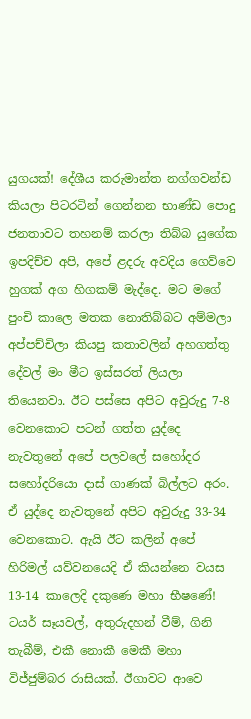යුගයක්! දේශීය කරුමාන්ත නග්ගවන්ඩ කියලා පිටරටින් ගෙන්නන භාණ්ඩ පොදු ජනතාවට තහනම් කරලා තිබ්බ යුගේක ඉපදිච්ච අපි, අපේ ළදරු අවදිය ගෙව්වෙ හුගක් අග හිගකම් මැද්දෙ. මට මගේ පුංචි කාලෙ මතක නොතිබ්බට අම්මලා අප්පච්චිලා කියපු කතාවලින් අහගත්තු දේවල් මං මීට ඉස්සරත් ලියලා තියෙනවා. ඊට පස්සෙ අපිට අවුරුදු 7-8 වෙනකොට පටන් ගත්ත යුද්දෙ නැවතුනේ අපේ පලවලේ සහෝදර සහෝදරියො දාස් ගාණක් බිල්ලට අරං. ඒ යුද්දෙ නැවතුනේ අපිට අවුරුදු 33-34 වෙනකොට. ඇයි ඊට කලින් අපේ හිරිමල් යව්වනයෙදි ඒ කියන්නෙ වයස 13-14 කාලෙදි දකුණෙ මහා භීෂණේ! ටයර් සෑයවල්, අතුරුදහන් වීම්, ගිනි තැබීම්, එකී නොකී මෙකී මහා විජ්ජුම්බර රාසියක්. ඊගාවට ආවෙ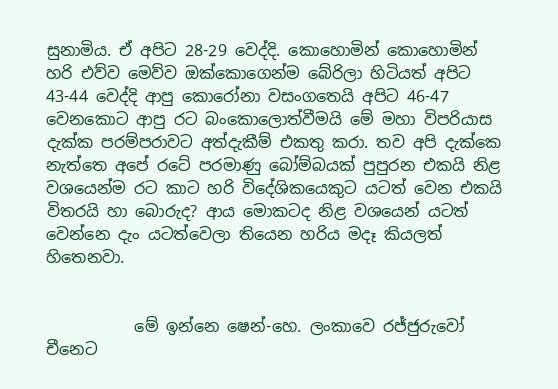සුනාමිය. ඒ අපිට 28-29 වෙද්දි. කොහොමින් කොහොමින් හරි එව්ව මෙව්ව ඔක්කොගෙන්ම බේරිලා හිටියත් අපිට 43-44 වෙද්දි ආපු කොරෝනා වසංගතෙයි අපිට 46-47 වෙනකොට ආපු රට බංකොලොත්වීමයි මේ මහා විපරියාස දැක්ක පරම්පරාවට අත්දැකීම් එකතු කරා. තව අපි දැක්කෙ නැත්තෙ අපේ රටේ පරමාණු බෝම්බයක් පුපුරන එකයි නිළ වශයෙන්ම රට කාට හරි විදේශිකයෙකුට යටත් වෙන එකයි විතරයි හා බොරුද? ආය මොකටද නිළ වශයෙන් යටත් වෙන්නෙ දැං යටත්වෙලා තියෙන හරිය මදෑ කියලත් හිතෙනවා.


           මේ ඉන්නෙ ෂෙන්-හෙ. ලංකාවෙ රජ්ජුරුවෝ චීනෙට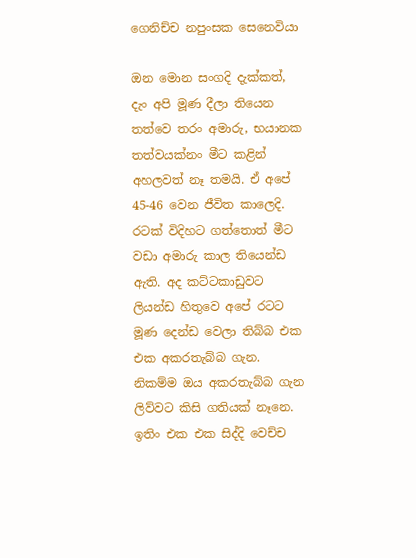ගෙනිච්ච නපුංසක සෙනෙවියා

ඔන මොන සංගදි දැක්කත්, දැං අපි මූණ දීලා තියෙන තත්වෙ තරං අමාරු, භයානක තත්වයක්නං මීට කළින් අහලවත් නෑ තමයි. ඒ අපේ 45-46 වෙන ජීවිත කාලෙදි. රටක් විදිහට ගත්තොත් මීට වඩා අමාරු කාල තියෙන්ඩ ඇති. අද කට්ටකාඩුවට ලියන්ඩ හිතුවෙ අපේ රටට මූණ දෙන්ඩ වෙලා තිබ්බ එක එක අකරතැබ්බ ගැන. නිකම්ම ඔය අකරතැබ්බ ගැන ලිව්වට කිසි ගතියක් නෑනෙ. ඉතිං එක එක සිද්දි වෙච්ච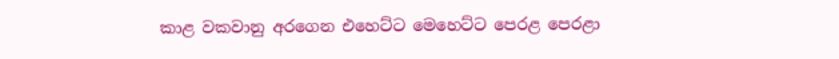කාළ වකවානු අරගෙන එහෙට්ට මෙහෙට්ට පෙරළ පෙරළා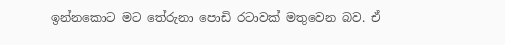ඉන්නකොට මට තේරුනා පොඩි රටාවක් මතුවෙන බව. ඒ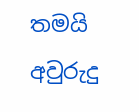තමයි අවුරුදු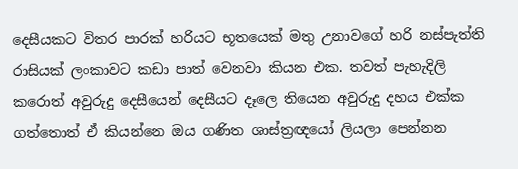දෙසීයකට විතර පාරක් හරියට භූතයෙක් මතු උනාවගේ හරි නස්පැත්ති රාසියක් ලංකාවට කඩා පාත් වෙනවා කියන එක. තවත් පැහැදිලි කරොත් අවුරුදු දෙසීයෙන් දෙසීයට දෑලෙ තියෙන අවුරුදු දහය එක්ක ගත්තොත් ඒ කියන්නෙ ඔය ගණිත ශාස්ත්‍රඥයෝ ලියලා පෙන්නන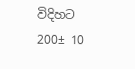විදිහට 200± 10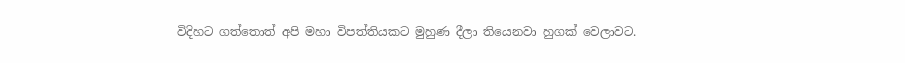විදිහට ගත්තොත් අපි මහා විපත්තියකට මුහුණ දීලා තියෙනවා හුගක් වෙලාවට.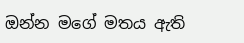ඔන්න මගේ මතය ඇති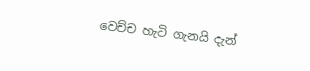වෙච්ච හැටි ගැනයි දැන්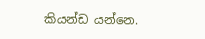කියන්ඩ යන්නෙ.